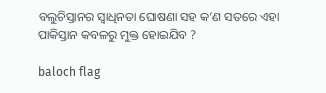ବଲୁଚିସ୍ତାନର ସ୍ୱାଧିନତା ଘୋଷଣା ସହ କ’ଣ ସତରେ ଏହା ପାକିସ୍ତାନ କବଳରୁ ମୁକ୍ତ ହୋଇଯିବ ?

baloch flag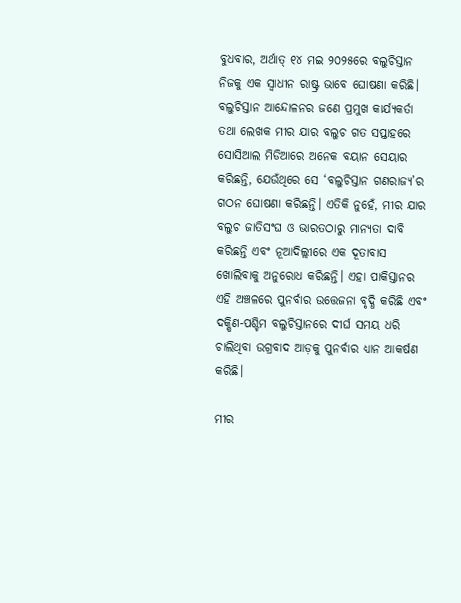ବୁଧବାର, ଅର୍ଥାତ୍ ୧୪ ମଇ ୨୦୨୫ରେ ବଲୁଚିସ୍ତାନ ନିଜକୁ ଏକ ସ୍ୱାଧୀନ ରାଷ୍ଟ୍ର ଭାବେ ଘୋଷଣା କରିଛି। ବଲୁଚିସ୍ତାନ ଆନ୍ଦୋଳନର ଜଣେ ପ୍ରମୁଖ କାର୍ଯ୍ୟକର୍ତା ତଥା ଲେଖକ ମୀର ଯାର ବଲୁଚ ଗତ ସପ୍ତାହରେ ସୋସିଆଲ ମିଡିଆରେ ଅନେକ ବୟାନ ସେୟାର କରିଛନ୍ତି, ଯେଉଁଥିରେ ସେ ‘ବଲୁଚିସ୍ତାନ ଗଣରାଜ୍ୟ’ର ଗଠନ ଘୋଷଣା କରିଛନ୍ତି। ଏତିକି ନୁହେଁ, ମୀର ଯାର ବଲୁଚ ଜାତିସଂଘ ଓ ଭାରତଠାରୁ ମାନ୍ୟତା ଦାବି କରିଛନ୍ତି ଏବଂ ନୂଆଦିଲ୍ଲୀରେ ଏକ ଦୂତାବାସ ଖୋଲିବାକୁ ଅନୁରୋଧ କରିଛନ୍ତି। ଏହା ପାକିସ୍ତାନର ଏହି ଅଞ୍ଚଳରେ ପୁନର୍ବାର ଉତ୍ତେଜନା ବୃଦ୍ଧି କରିଛି ଏବଂ ଦକ୍ଷିଣ-ପଶ୍ଚିମ ବଲୁଚିସ୍ତାନରେ ଦୀର୍ଘ ସମୟ ଧରି ଚାଲିଥିବା ଉଗ୍ରବାଦ ଆଡ଼କୁ ପୁନର୍ବାର ଧ୍ୟାନ ଆକର୍ଷଣ କରିଛି।

ମୀର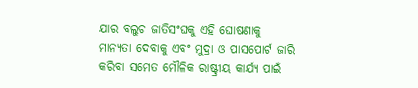ଯାର ବଲୁଚ ଜାତିସଂଘକୁ ଏହି ଘୋଷଣାକୁ ମାନ୍ୟତା ଦେବାକୁ ଏବଂ ମୁଦ୍ରା ଓ ପାସପୋର୍ଟ ଜାରି କରିବା ସମେତ ମୌଳିକ ରାଷ୍ଟ୍ରୀୟ କାର୍ଯ୍ୟ ପାଇଁ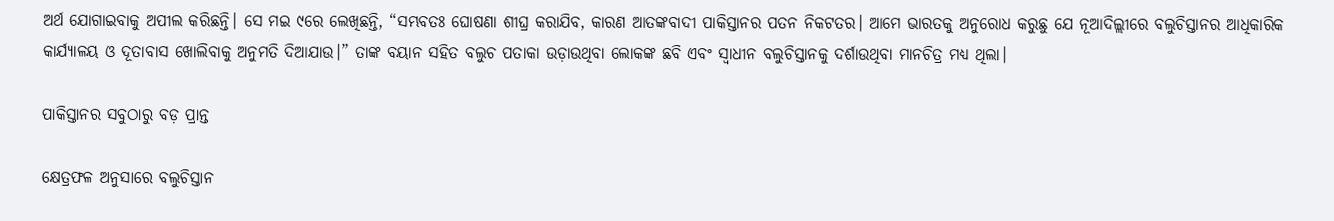ଅର୍ଥ ଯୋଗାଇବାକୁ ଅପୀଲ କରିଛନ୍ତି। ସେ ମଇ ୯ରେ ଲେଖିଛନ୍ତି, “ସମ୍ଭବତଃ ଘୋଷଣା ଶୀଘ୍ର କରାଯିବ, କାରଣ ଆତଙ୍କବାଦୀ ପାକିସ୍ତାନର ପତନ ନିକଟତର। ଆମେ ଭାରତକୁ ଅନୁରୋଧ କରୁଛୁ ଯେ ନୂଆଦିଲ୍ଲୀରେ ବଲୁଚିସ୍ତାନର ଆଧିକାରିକ କାର୍ଯ୍ୟାଳୟ ଓ ଦୂତାବାସ ଖୋଲିବାକୁ ଅନୁମତି ଦିଆଯାଉ।” ତାଙ୍କ ବୟାନ ସହିତ ବଲୁଚ ପତାକା ଉଡ଼ାଉଥିବା ଲୋକଙ୍କ ଛବି ଏବଂ ସ୍ୱାଧୀନ ବଲୁଚିସ୍ତାନକୁ ଦର୍ଶାଉଥିବା ମାନଚିତ୍ର ମଧ୍ୟ ଥିଲା।

ପାକିସ୍ତାନର ସବୁଠାରୁ ବଡ଼ ପ୍ରାନ୍ତ

କ୍ଷେତ୍ରଫଳ ଅନୁସାରେ ବଲୁଚିସ୍ତାନ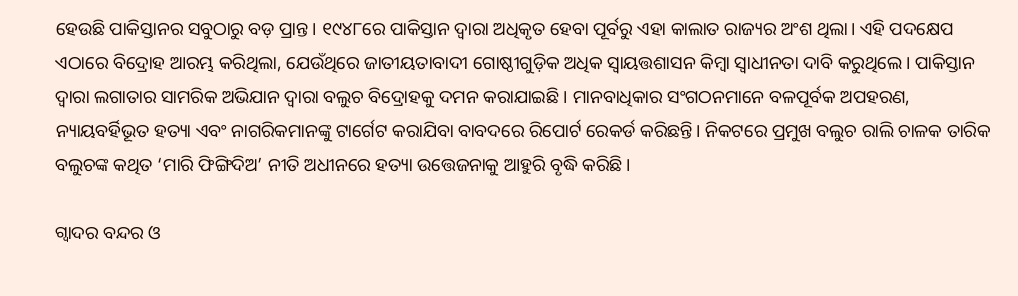ହେଉଛି ପାକିସ୍ତାନର ସବୁଠାରୁ ବଡ଼ ପ୍ରାନ୍ତ। ୧୯୪୮ରେ ପାକିସ୍ତାନ ଦ୍ୱାରା ଅଧିକୃତ ହେବା ପୂର୍ବରୁ ଏହା କାଲାତ ରାଜ୍ୟର ଅଂଶ ଥିଲା। ଏହି ପଦକ୍ଷେପ ଏଠାରେ ବିଦ୍ରୋହ ଆରମ୍ଭ କରିଥିଲା, ଯେଉଁଥିରେ ଜାତୀୟତାବାଦୀ ଗୋଷ୍ଠୀଗୁଡ଼ିକ ଅଧିକ ସ୍ୱାୟତ୍ତଶାସନ କିମ୍ବା ସ୍ୱାଧୀନତା ଦାବି କରୁଥିଲେ। ପାକିସ୍ତାନ ଦ୍ୱାରା ଲଗାତାର ସାମରିକ ଅଭିଯାନ ଦ୍ୱାରା ବଲୁଚ ବିଦ୍ରୋହକୁ ଦମନ କରାଯାଇଛି । ମାନବାଧିକାର ସଂଗଠନମାନେ ବଳପୂର୍ବକ ଅପହରଣ, ନ୍ୟାୟବର୍ହିଭୂତ ହତ୍ୟା ଏବଂ ନାଗରିକମାନଙ୍କୁ ଟାର୍ଗେଟ କରାଯିବା ବାବଦରେ ରିପୋର୍ଟ ରେକର୍ଡ କରିଛନ୍ତି। ନିକଟରେ ପ୍ରମୁଖ ବଲୁଚ ରାଲି ଚାଳକ ତାରିକ ବଲୁଚଙ୍କ କଥିତ ‘ମାରି ଫିଙ୍ଗିଦିଅ’ ନୀତି ଅଧୀନରେ ହତ୍ୟା ଉତ୍ତେଜନାକୁ ଆହୁରି ବୃଦ୍ଧି କରିଛି।

ଗ୍ୱାଦର ବନ୍ଦର ଓ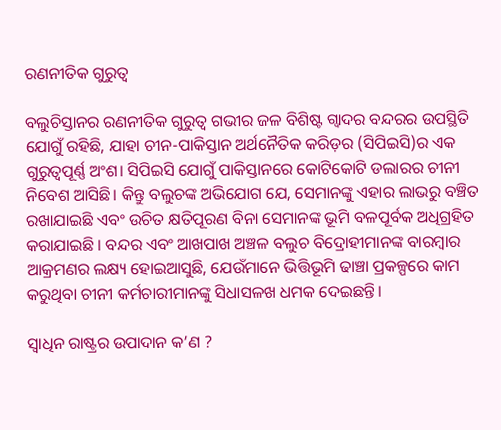ରଣନୀତିକ ଗୁରୁତ୍ୱ

ବଲୁଚିସ୍ତାନର ରଣନୀତିକ ଗୁରୁତ୍ୱ ଗଭୀର ଜଳ ବିଶିଷ୍ଟ ଗ୍ୱାଦର ବନ୍ଦରର ଉପସ୍ଥିତି ଯୋଗୁଁ ରହିଛି, ଯାହା ଚୀନ-ପାକିସ୍ତାନ ଅର୍ଥନୈତିକ କରିଡ଼ର (ସିପିଇସି)ର ଏକ ଗୁରୁତ୍ୱପୂର୍ଣ୍ଣ ଅଂଶ। ସିପିଇସି ଯୋଗୁଁ ପାକିସ୍ତାନରେ କୋଟିକୋଟି ଡଲାରର ଚୀନୀ ନିବେଶ ଆସିଛି। କିନ୍ତୁ ବଲୁଚଙ୍କ ଅଭିଯୋଗ ଯେ, ସେମାନଙ୍କୁ ଏହାର ଲାଭରୁ ବଞ୍ଚିତ ରଖାଯାଇଛି ଏବଂ ଉଚିତ କ୍ଷତିପୂରଣ ବିନା ସେମାନଙ୍କ ଭୂମି ବଳପୂର୍ବକ ଅଧିଗ୍ରହିତ କରାଯାଇଛି । ବନ୍ଦର ଏବଂ ଆଖପାଖ ଅଞ୍ଚଳ ବଲୁଚ ବିଦ୍ରୋହୀମାନଙ୍କ ବାରମ୍ବାର ଆକ୍ରମଣର ଲକ୍ଷ୍ୟ ହୋଇଆସୁଛି, ଯେଉଁମାନେ ଭିତ୍ତିଭୂମି ଢାଞ୍ଚା ପ୍ରକଳ୍ପରେ କାମ କରୁଥିବା ଚୀନୀ କର୍ମଚାରୀମାନଙ୍କୁ ସିଧାସଳଖ ଧମକ ଦେଇଛନ୍ତି।

ସ୍ୱାଧିନ ରାଷ୍ଟ୍ରର ଉପାଦାନ କ’ଣ ?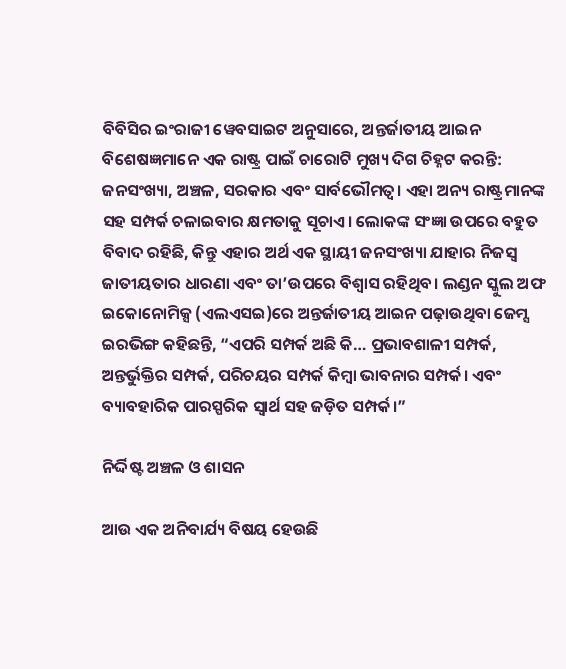ବିବିସିର ଇଂରାଜୀ ୱେବସାଇଟ ଅନୁସାରେ, ଅନ୍ତର୍ଜାତୀୟ ଆଇନ ବିଶେଷଜ୍ଞମାନେ ଏକ ରାଷ୍ଟ୍ର ପାଇଁ ଚାରୋଟି ମୁଖ୍ୟ ଦିଗ ଚିହ୍ନଟ କରନ୍ତି: ଜନସଂଖ୍ୟା, ଅଞ୍ଚଳ, ସରକାର ଏବଂ ସାର୍ବଭୌମତ୍ୱ। ଏହା ଅନ୍ୟ ରାଷ୍ଟ୍ରମାନଙ୍କ ସହ ସମ୍ପର୍କ ଚଳାଇବାର କ୍ଷମତାକୁ ସୂଚାଏ। ଲୋକଙ୍କ ସଂଜ୍ଞା ଉପରେ ବହୁତ ବିବାଦ ରହିଛି, କିନ୍ତୁ ଏହାର ଅର୍ଥ ଏକ ସ୍ଥାୟୀ ଜନସଂଖ୍ୟା ଯାହାର ନିଜସ୍ୱ ଜାତୀୟତାର ଧାରଣା ଏବଂ ତା’ଉପରେ ବିଶ୍ୱାସ ରହିଥିବ। ଲଣ୍ଡନ ସ୍କୁଲ ଅଫ ଇକୋନୋମିକ୍ସ (ଏଲଏସଇ)ରେ ଅନ୍ତର୍ଜାତୀୟ ଆଇନ ପଢ଼ାଉଥିବା ଜେମ୍ସ ଇରଭିଙ୍ଗ କହିଛନ୍ତି, “ଏପରି ସମ୍ପର୍କ ଅଛି କି… ପ୍ରଭାବଶାଳୀ ସମ୍ପର୍କ, ଅନ୍ତର୍ଭୁକ୍ତିର ସମ୍ପର୍କ, ପରିଚୟର ସମ୍ପର୍କ କିମ୍ବା ଭାବନାର ସମ୍ପର୍କ। ଏବଂ ବ୍ୟାବହାରିକ ପାରସ୍ପରିକ ସ୍ୱାର୍ଥ ସହ ଜଡ଼ିତ ସମ୍ପର୍କ।”

ନିର୍ଦ୍ଦିଷ୍ଟ ଅଞ୍ଚଳ ଓ ଶାସନ

ଆଉ ଏକ ଅନିବାର୍ଯ୍ୟ ବିଷୟ ହେଉଛି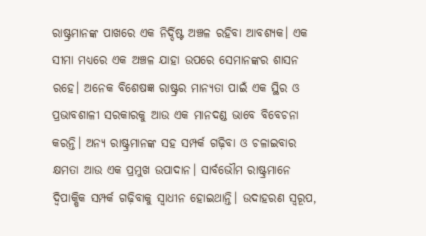ରାଷ୍ଟ୍ରମାନଙ୍କ ପାଖରେ ଏକ ନିର୍ଦ୍ଦିଷ୍ଟ ଅଞ୍ଚଳ ରହିବା ଆବଶ୍ୟକ। ଏକ ସୀମା ମଧ୍ୟରେ ଏକ ଅଞ୍ଚଳ ଯାହା ଉପରେ ସେମାନଙ୍କର ଶାସନ ରହେ। ଅନେକ ବିଶେଷଜ୍ଞ ରାଷ୍ଟ୍ରର ମାନ୍ୟତା ପାଇଁ ଏକ ସ୍ଥିର ଓ ପ୍ରଭାବଶାଳୀ ସରକାରକୁ ଆଉ ଏକ ମାନଦଣ୍ଡ ଭାବେ ବିବେଚନା କରନ୍ତି। ଅନ୍ୟ ରାଷ୍ଟ୍ରମାନଙ୍କ ସହ ସମ୍ପର୍କ ଗଢ଼ିବା ଓ ଚଳାଇବାର କ୍ଷମତା ଆଉ ଏକ ପ୍ରମୁଖ ଉପାଦାନ। ସାର୍ବଭୌମ ରାଷ୍ଟ୍ରମାନେ ଦ୍ୱିପାକ୍ଷିକ ସମ୍ପର୍କ ଗଢ଼ିବାକୁ ସ୍ୱାଧୀନ ହୋଇଥାନ୍ତି। ଉଦାହରଣ ସ୍ୱରୂପ,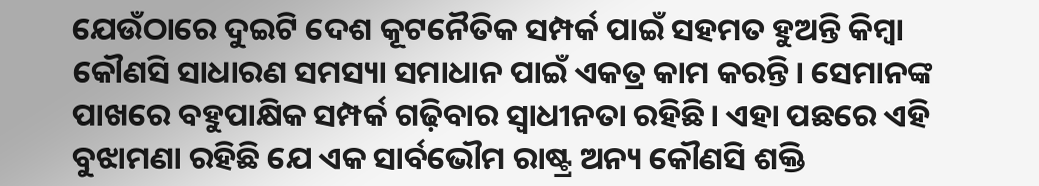ଯେଉଁଠାରେ ଦୁଇଟି ଦେଶ କୂଟନୈତିକ ସମ୍ପର୍କ ପାଇଁ ସହମତ ହୁଅନ୍ତି କିମ୍ବା କୌଣସି ସାଧାରଣ ସମସ୍ୟା ସମାଧାନ ପାଇଁ ଏକତ୍ର କାମ କରନ୍ତି। ସେମାନଙ୍କ ପାଖରେ ବହୁପାକ୍ଷିକ ସମ୍ପର୍କ ଗଢ଼ିବାର ସ୍ୱାଧୀନତା ରହିଛି। ଏହା ପଛରେ ଏହି ବୁଝାମଣା ରହିଛି ଯେ ଏକ ସାର୍ବଭୌମ ରାଷ୍ଟ୍ର ଅନ୍ୟ କୌଣସି ଶକ୍ତି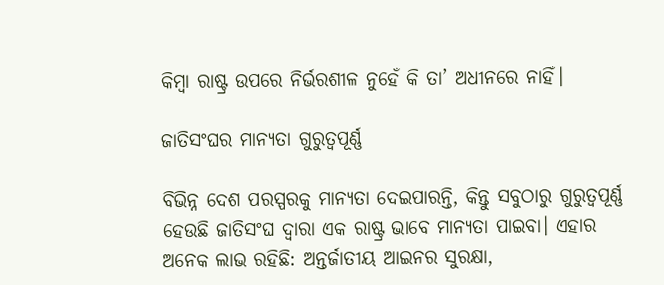କିମ୍ବା ରାଷ୍ଟ୍ର ଉପରେ ନିର୍ଭରଶୀଳ ନୁହେଁ କି ତା’ ଅଧୀନରେ ନାହିଁ।

ଜାତିସଂଘର ମାନ୍ୟତା ଗୁରୁତ୍ୱପୂର୍ଣ୍ଣ

ବିଭିନ୍ନ ଦେଶ ପରସ୍ପରକୁ ମାନ୍ୟତା ଦେଇପାରନ୍ତି, କିନ୍ତୁ ସବୁଠାରୁ ଗୁରୁତ୍ୱପୂର୍ଣ୍ଣ ହେଉଛି ଜାତିସଂଘ ଦ୍ୱାରା ଏକ ରାଷ୍ଟ୍ର ଭାବେ ମାନ୍ୟତା ପାଇବା। ଏହାର ଅନେକ ଲାଭ ରହିଛି: ଅନ୍ତର୍ଜାତୀୟ ଆଇନର ସୁରକ୍ଷା,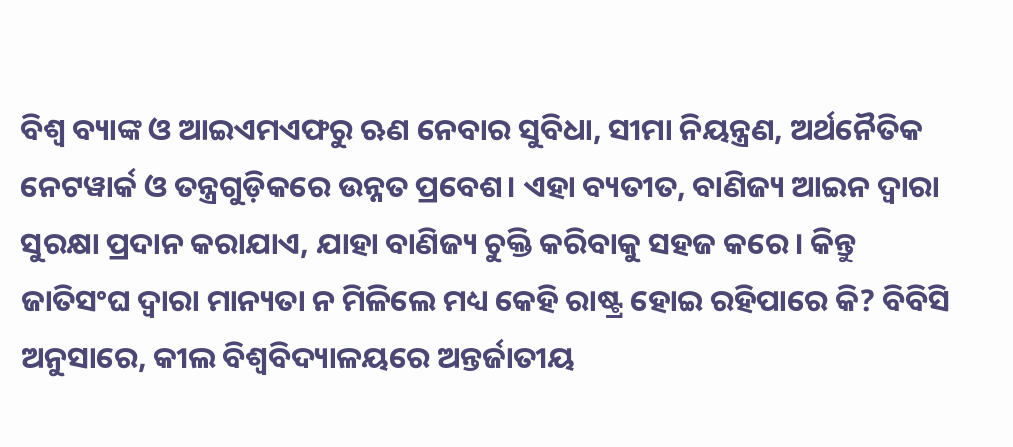ବିଶ୍ୱ ବ୍ୟାଙ୍କ ଓ ଆଇଏମଏଫରୁ ଋଣ ନେବାର ସୁବିଧା, ସୀମା ନିୟନ୍ତ୍ରଣ, ଅର୍ଥନୈତିକ ନେଟୱାର୍କ ଓ ତନ୍ତ୍ରଗୁଡ଼ିକରେ ଉନ୍ନତ ପ୍ରବେଶ। ଏହା ବ୍ୟତୀତ, ବାଣିଜ୍ୟ ଆଇନ ଦ୍ୱାରା ସୁରକ୍ଷା ପ୍ରଦାନ କରାଯାଏ, ଯାହା ବାଣିଜ୍ୟ ଚୁକ୍ତି କରିବାକୁ ସହଜ କରେ। କିନ୍ତୁ ଜାତିସଂଘ ଦ୍ୱାରା ମାନ୍ୟତା ନ ମିଳିଲେ ମଧ୍ୟ କେହି ରାଷ୍ଟ୍ର ହୋଇ ରହିପାରେ କି? ବିବିସି ଅନୁସାରେ, କୀଲ ବିଶ୍ୱବିଦ୍ୟାଳୟରେ ଅନ୍ତର୍ଜାତୀୟ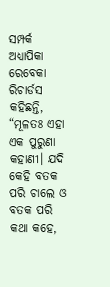ସମ୍ପର୍କ ଅଧ୍ୟାପିକା ରେବେକା ରିଚାର୍ଡସ କହିଛନ୍ତି, “ମୂଳତଃ ଏହା ଏକ ପୁରୁଣା କହାଣୀ। ଯଦି କେହି ବତକ ପରି ଚାଲେ ଓ ବତକ ପରି କଥା କହେ,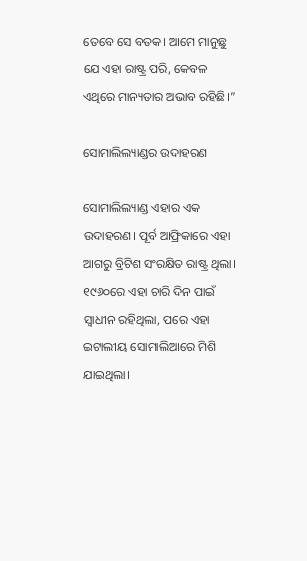ତେବେ ସେ ବତକ। ଆମେ ମାନୁଛୁ ଯେ ଏହା ରାଷ୍ଟ୍ର ପରି, କେବଳ ଏଥିରେ ମାନ୍ୟତାର ଅଭାବ ରହିଛି।”

ସୋମାଲିଲ୍ୟାଣ୍ଡର ଉଦାହରଣ

ସୋମାଲିଲ୍ୟାଣ୍ଡ ଏହାର ଏକ ଉଦାହରଣ। ପୂର୍ବ ଆଫ୍ରିକାରେ ଏହା ଆଗରୁ ବ୍ରିଟିଶ ସଂରକ୍ଷିତ ରାଷ୍ଟ୍ର ଥିଲା। ୧୯୬୦ରେ ଏହା ଚାରି ଦିନ ପାଇଁ ସ୍ୱାଧୀନ ରହିଥିଲା, ପରେ ଏହା ଇଟାଲୀୟ ସୋମାଲିଆରେ ମିଶି ଯାଇଥିଲା।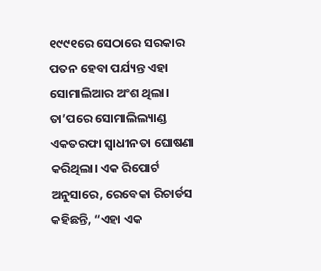୧୯୯୧ରେ ସେଠାରେ ସରକାର ପତନ ହେବା ପର୍ଯ୍ୟନ୍ତ ଏହା ସୋମାଲିଆର ଅଂଶ ଥିଲା। ତା’ପରେ ସୋମାଲିଲ୍ୟାଣ୍ଡ ଏକତରଫା ସ୍ୱାଧୀନତା ଘୋଷଣା କରିଥିଲା। ଏକ ରିପୋର୍ଟ ଅନୁସାରେ, ରେବେକା ରିଚାର୍ଡସ କହିଛନ୍ତି, “ଏହା ଏକ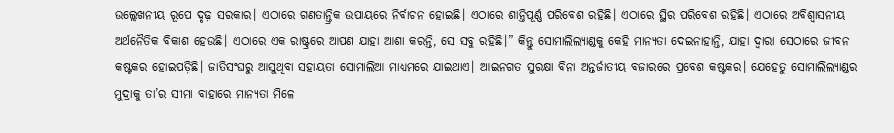ଉଲ୍ଲେଖନୀୟ ରୂପେ ଦୃଢ଼ ସରକାର। ଏଠାରେ ଗଣତାନ୍ତ୍ରିକ ଉପାୟରେ ନିର୍ବାଚନ ହୋଇଛି। ଏଠାରେ ଶାନ୍ତିପୂର୍ଣ୍ଣ ପରିବେଶ ରହିଛି। ଏଠାରେ ସ୍ଥିର ପରିବେଶ ରହିଛି। ଏଠାରେ ଅବିଶ୍ୱାସନୀୟ ଅର୍ଥନୈତିକ ବିକାଶ ହେଉଛି। ଏଠାରେ ଏକ ରାଷ୍ଟ୍ରରେ ଆପଣ ଯାହା ଆଶା କରନ୍ତି, ସେ ସବୁ ରହିଛି।” କିନ୍ତୁ ସୋମାଲିଲ୍ୟାଣ୍ଡକୁ କେହି ମାନ୍ୟତା ଦେଇନାହାନ୍ତି, ଯାହା ଦ୍ୱାରା ସେଠାରେ ଜୀବନ କଷ୍ଟକର ହୋଇପଡ଼ିଛି। ଜାତିସଂଘରୁ ଆସୁଥିବା ସହାୟତା ସୋମାଲିଆ ମାଧ୍ୟମରେ ଯାଇଥାଏ। ଆଇନଗତ ସୁରକ୍ଷା ବିନା ଅନ୍ତର୍ଜାତୀୟ ବଜାରରେ ପ୍ରବେଶ କଷ୍ଟକର। ଯେହେତୁ ସୋମାଲିଲ୍ୟାଣ୍ଡର ମୁଦ୍ରାକୁ ତା’ର ସୀମା ବାହାରେ ମାନ୍ୟତା ମିଳେ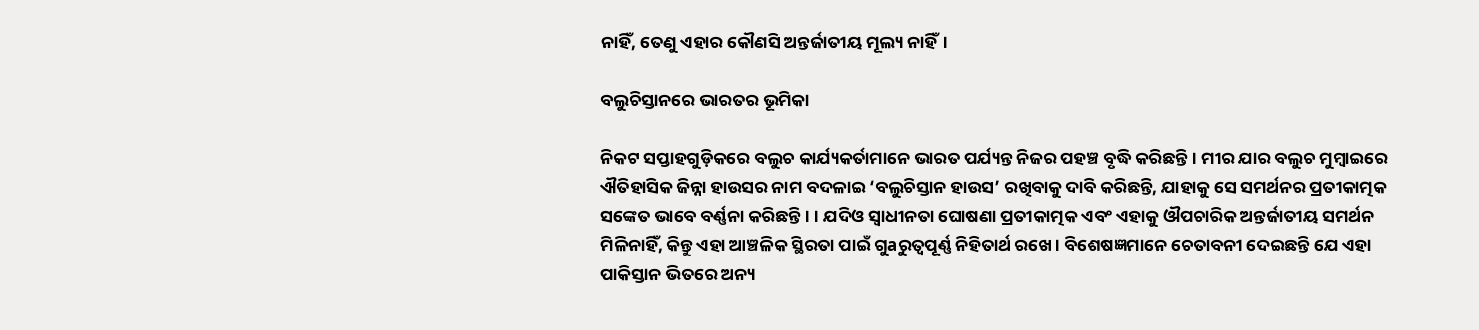ନାହିଁ, ତେଣୁ ଏହାର କୌଣସି ଅନ୍ତର୍ଜାତୀୟ ମୂଲ୍ୟ ନାହିଁ।

ବଲୁଚିସ୍ତାନରେ ଭାରତର ଭୂମିକା

ନିକଟ ସପ୍ତାହଗୁଡ଼ିକରେ ବଲୁଚ କାର୍ଯ୍ୟକର୍ତାମାନେ ଭାରତ ପର୍ଯ୍ୟନ୍ତ ନିଜର ପହଞ୍ଚ ବୃଦ୍ଧି କରିଛନ୍ତି। ମୀର ଯାର ବଲୁଚ ମୁମ୍ବାଇରେ ଐତିହାସିକ ଜିନ୍ନା ହାଉସର ନାମ ବଦଳାଇ ‘ବଲୁଚିସ୍ତାନ ହାଉସ’ ରଖିବାକୁ ଦାବି କରିଛନ୍ତି, ଯାହାକୁ ସେ ସମର୍ଥନର ପ୍ରତୀକାତ୍ମକ ସଙ୍କେତ ଭାବେ ବର୍ଣ୍ଣନା କରିଛନ୍ତି। । ଯଦିଓ ସ୍ୱାଧୀନତା ଘୋଷଣା ପ୍ରତୀକାତ୍ମକ ଏବଂ ଏହାକୁ ଔପଚାରିକ ଅନ୍ତର୍ଜାତୀୟ ସମର୍ଥନ ମିଳିନାହିଁ, କିନ୍ତୁ ଏହା ଆଞ୍ଚଳିକ ସ୍ଥିରତା ପାଇଁ ଗୁaରୁତ୍ୱପୂର୍ଣ୍ଣ ନିହିତାର୍ଥ ରଖେ। ବିଶେଷଜ୍ଞମାନେ ଚେତାବନୀ ଦେଇଛନ୍ତି ଯେ ଏହା ପାକିସ୍ତାନ ଭିତରେ ଅନ୍ୟ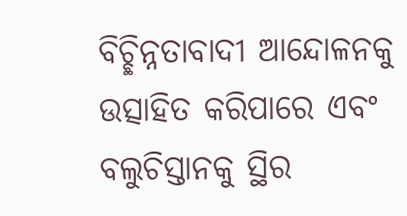ବିଚ୍ଛିନ୍ନତାବାଦୀ ଆନ୍ଦୋଳନକୁ ଉତ୍ସାହିତ କରିପାରେ ଏବଂ ବଲୁଚିସ୍ତାନକୁ ସ୍ଥିର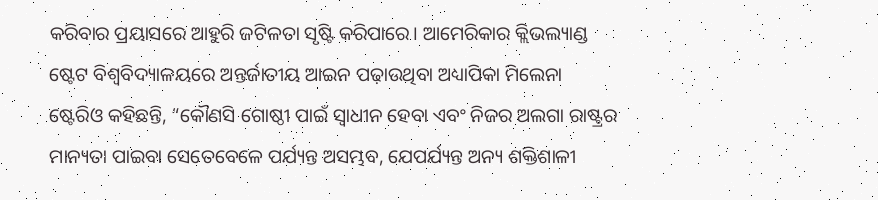କରିବାର ପ୍ରୟାସରେ ଆହୁରି ଜଟିଳତା ସୃଷ୍ଟି କରିପାରେ। ଆମେରିକାର କ୍ଲିଭଲ୍ୟାଣ୍ଡ ଷ୍ଟେଟ ବିଶ୍ୱବିଦ୍ୟାଳୟରେ ଅନ୍ତର୍ଜାତୀୟ ଆଇନ ପଢ଼ାଉଥିବା ଅଧ୍ୟାପିକା ମିଲେନା ଷ୍ଟେରିଓ କହିଛନ୍ତି, “କୌଣସି ଗୋଷ୍ଠୀ ପାଇଁ ସ୍ୱାଧୀନ ହେବା ଏବଂ ନିଜର ଅଲଗା ରାଷ୍ଟ୍ରର ମାନ୍ୟତା ପାଇବା ସେତେବେଳେ ପର୍ଯ୍ୟନ୍ତ ଅସମ୍ଭବ, ଯେପର୍ଯ୍ୟନ୍ତ ଅନ୍ୟ ଶକ୍ତିଶାଳୀ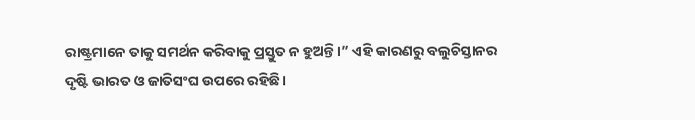ରାଷ୍ଟ୍ରମାନେ ତାକୁ ସମର୍ଥନ କରିବାକୁ ପ୍ରସ୍ତୁତ ନ ହୁଅନ୍ତି।” ଏହି କାରଣରୁ ବଲୁଚିସ୍ତାନର ଦୃଷ୍ଟି ଭାରତ ଓ ଜାତିସଂଘ ଉପରେ ରହିଛି।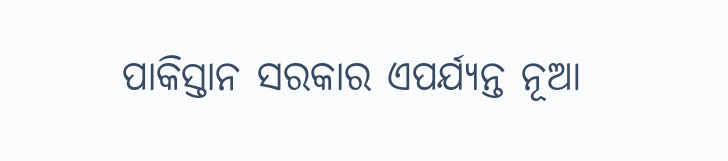ପାକିସ୍ତାନ ସରକାର ଏପର୍ଯ୍ୟନ୍ତ ନୂଆ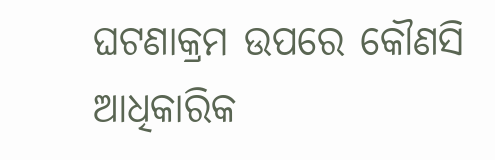ଘଟଣାକ୍ରମ ଉପରେ କୌଣସି ଆଧିକାରିକ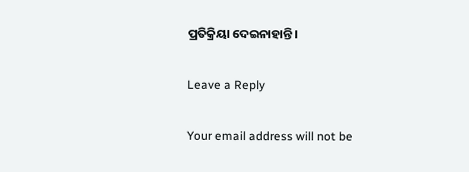ପ୍ରତିକ୍ରିୟା ଦେଇନାହାନ୍ତି।

Leave a Reply

Your email address will not be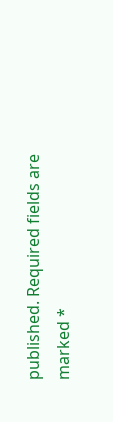published. Required fields are marked *